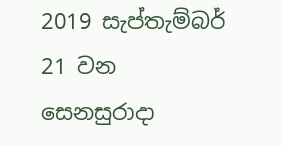2019 සැප්තැම්බර් 21 වන සෙනසුරාදා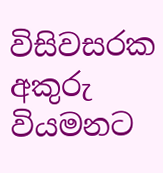විසිවසරක අකුරු වියමනට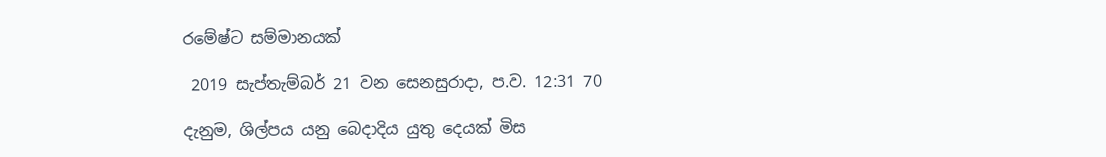රමේෂ්ට සම්මානයක්

 2019 සැප්තැම්බර් 21 වන සෙනසුරාදා, ප.ව. 12:31 70

දැනුම, ශිල්පය යනු බෙදාදිය යුතු දෙයක් මිස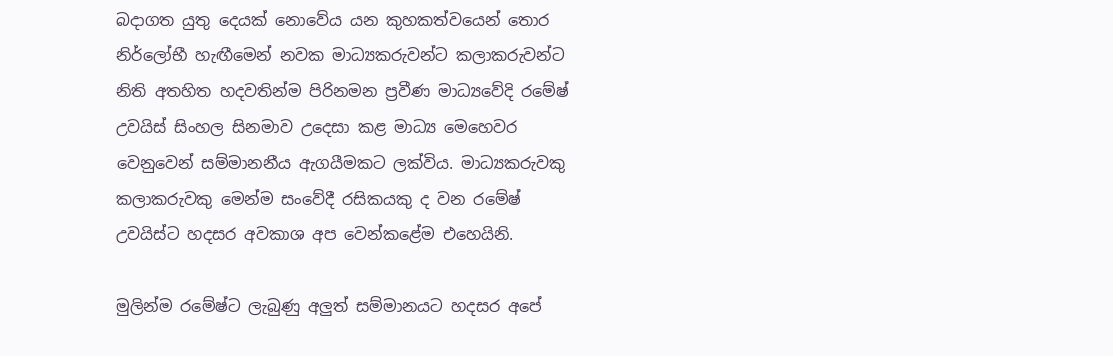බදාගත යුතු දෙයක් නොවේය යන කුහකත්වයෙන් තොර නිර්ලෝභී හැඟීමෙන් නවක මාධ්‍යකරුවන්ට කලාකරුවන්ට නිති අතහිත හදවතින්ම පිරිනමන ප්‍රවීණ මාධ්‍යවේදි රමේෂ් උවයිස් සිංහල සිනමාව උදෙසා කළ මාධ්‍ය මෙහෙවර වෙනුවෙන් සම්මානනීය ඇගයීමකට ලක්විය. මාධ්‍යකරුවකු කලාකරුවකු මෙන්ම සංවේදී රසිකයකු ද වන රමේෂ් උවයිස්ට හදසර අවකාශ අප වෙන්කළේම එහෙයිනි.

මුලින්ම රමේෂ්ට ලැබුණු අලුත් සම්මානයට හදසර අපේ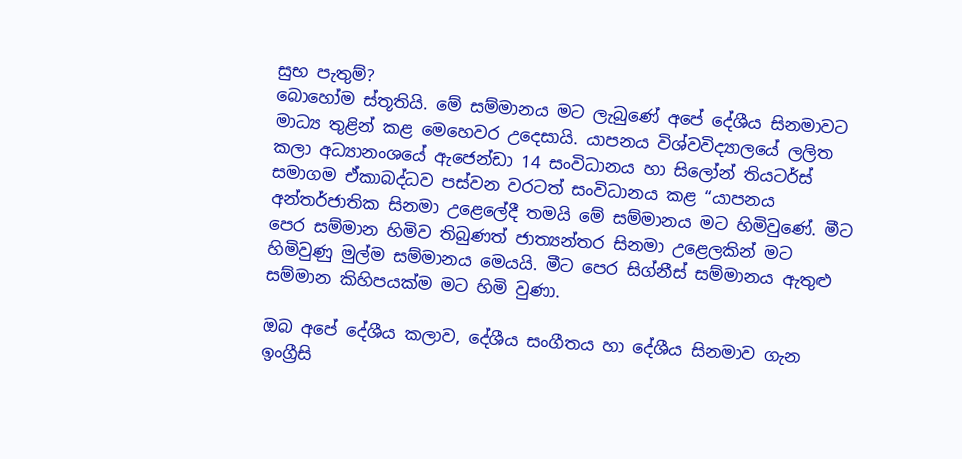සුභ පැතුම්?
බොහෝම ස්තූතියි. මේ සම්මානය මට ලැබුණේ අපේ දේශීය සිනමාවට මාධ්‍ය තුළින් කළ මෙහෙවර උදෙසායි. යාපනය විශ්වවිද්‍යාලයේ ලලිත කලා අධ්‍යානංශයේ ඇජෙන්ඩා 14 සංවිධානය හා සිලෝන් තියටර්ස් සමාගම ඒකාබද්ධව පස්වන වරටත් සංවිධානය කළ “යාපනය අන්තර්ජාතික සිනමා උළෙලේදී තමයි මේ සම්මානය මට හිමිවුණේ. මීට පෙර සම්මාන හිමිව තිබුණත් ජාත්‍යන්තර සිනමා උළෙලකින් මට හිමිවුණු මුල්ම සම්මානය මෙයයි. මීට පෙර සිග්නීස් සම්මානය ඇතුළු සම්මාන කිහිපයක්ම මට හිමි වුණා.

ඔබ අපේ දේශීය කලාව, දේශීය සංගීතය හා දේශීය සිනමාව ගැන ඉංග්‍රීසි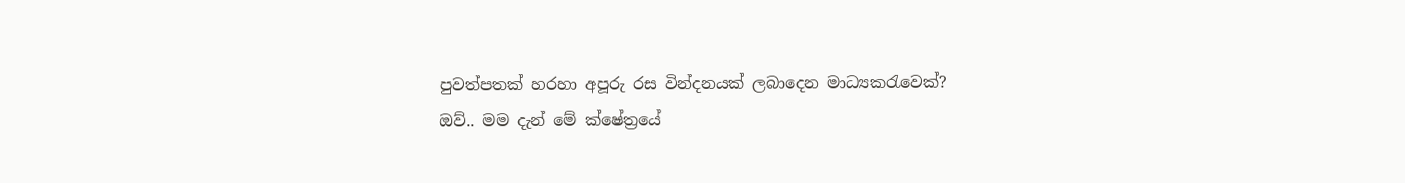පුවත්පතක් හරහා අපූරු රස වින්දනයක් ලබාදෙන මාධ්‍යකරැවෙක්?
ඔව්.. මම දැන් මේ ක්ෂේත්‍රයේ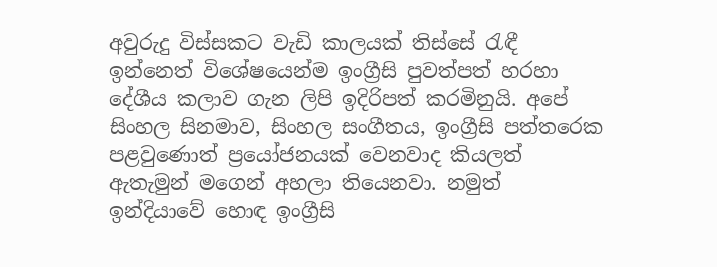අවුරුදු විස්සකට වැඩි කාලයක් තිස්සේ රැඳී ඉන්නෙත් විශේෂයෙන්ම ඉංග්‍රීසි පුවත්පත් හරහා දේශීය කලාව ගැන ලිපි ඉදිරිපත් කරමිනුයි. අපේ සිංහල සිනමාව, සිංහල සංගීතය, ඉංග්‍රීසි පත්තරෙක පළවුණොත් ප්‍රයෝජනයක් වෙනවාද කියලත් ඇතැමුන් මගෙන් අහලා තියෙනවා. නමුත් ඉන්දියාවේ හොඳ ඉංග්‍රීසි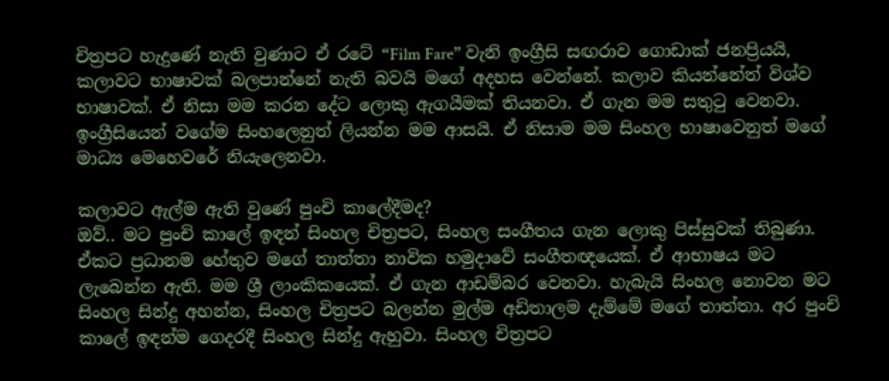චිත්‍රපට හැදුණේ නැති වුණාට ඒ රටේ “Film Fare” වැනි ඉංග්‍රීසි සඟරාව ගොඩාක් ජනප්‍රියයි, කලාවට භාෂාවක් බලපාන්නේ නැති බවයි මගේ අදහස වෙන්නේ. කලාව කියන්නේත් විශ්ව භාෂාවක්. ඒ නිසා මම කරන දේට ලොකු ඇගයීමක් තියනවා. ඒ ගැන මම සතුටු වෙනවා. ඉංග්‍රීසියෙන් වගේම සිංහලෙනුත් ලියන්න මම ආසයි. ඒ නිසාම මම සිංහල භාෂාවෙනුත් මගේ මාධ්‍ය මෙහෙවරේ නියැලෙනවා.

කලාවට ඇල්ම ඇති වුණේ පුංචි කාලේදීමද?
ඔව්.. මට පුංචි කාලේ ඉඳන් සිංහල චිත්‍රපට, සිංහල සංගීතය ගැන ලොකු පිස්සුවක් තිබුණා. ඒකට ප්‍රධානම හේතුව මගේ තාත්තා නාවික හමුදාවේ සංගීතඥයෙක්. ඒ ආභාෂය මට ලැබෙන්න ඇති. මම ශ්‍රී ලාංකිකයෙක්. ඒ ගැන ආඩම්බර වෙනවා. හැබැයි සිංහල නොවන මට සිංහල සින්දු අහන්න, සිංහල චිත්‍රපට බලන්න මුල්ම අඩිතාලම දැම්මේ මගේ තාත්තා. අර පුංචි කාලේ ඉඳන්ම ගෙදරදී සිංහල සින්දු ඇහුවා. සිංහල චිත්‍රපට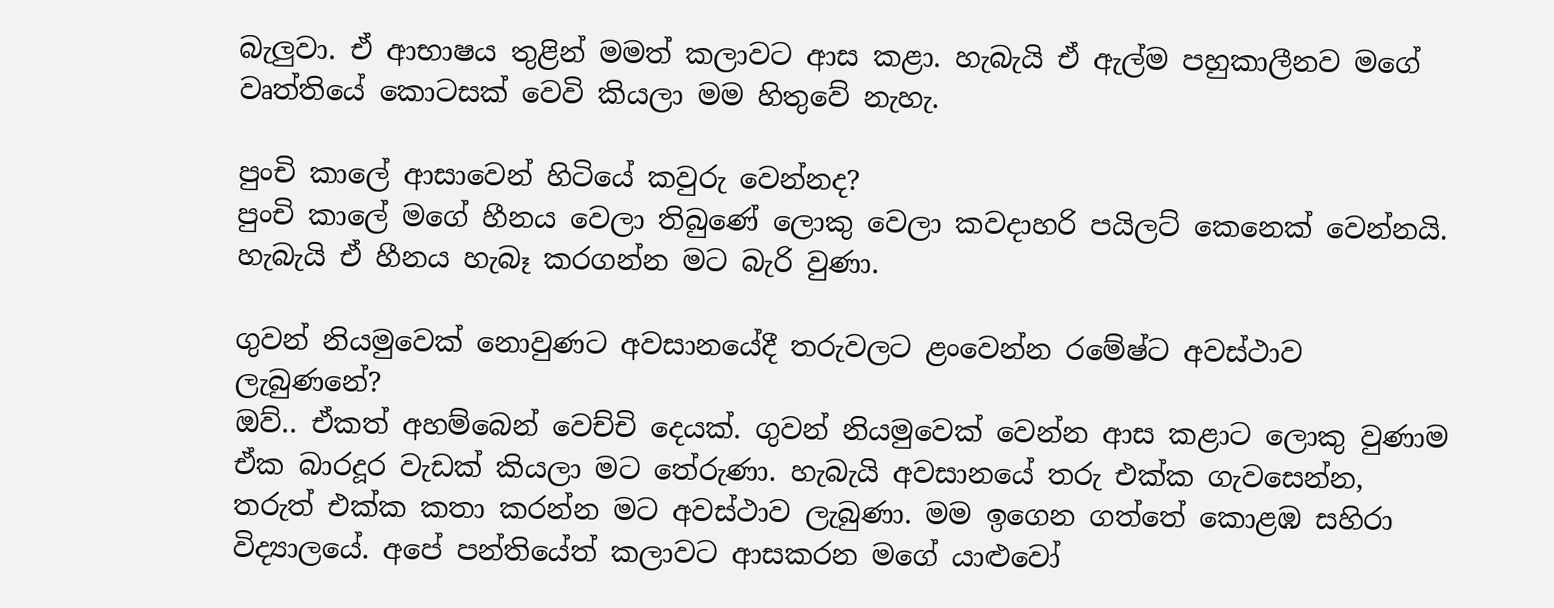බැලුවා. ඒ ආභාෂය තුළින් මමත් කලාවට ආස කළා. හැබැයි ඒ ඇල්ම පහුකාලීනව මගේ වෘත්තියේ කොටසක් වෙවි කියලා මම හිතුවේ නැහැ.

පුංචි කාලේ ආසාවෙන් හිටියේ කවුරු වෙන්නද?
පුංචි කාලේ මගේ හීනය වෙලා තිබුණේ ලොකු වෙලා කවදාහරි පයිලට් කෙනෙක් වෙන්නයි. හැබැයි ඒ හීනය හැබෑ කරගන්න මට බැරි වුණා.

ගුවන් නියමුවෙක් නොවුණට අවසානයේදී තරුවලට ළංවෙන්න රමේෂ්ට අවස්ථාව ලැබුණනේ?
ඔව්.. ඒකත් අහම්බෙන් වෙච්චි දෙයක්. ගුවන් නියමුවෙක් වෙන්න ආස කළාට ලොකු වුණාම ඒක බාරදූර වැඩක් කියලා මට තේරුණා. හැබැයි අවසානයේ තරු එක්ක ගැවසෙන්න, තරුත් එක්ක කතා කරන්න මට අවස්ථාව ලැබුණා. මම ඉගෙන ගත්තේ කොළඹ සහිරා විද්‍යාලයේ. අපේ පන්තියේත් කලාවට ආසකරන මගේ යාළුවෝ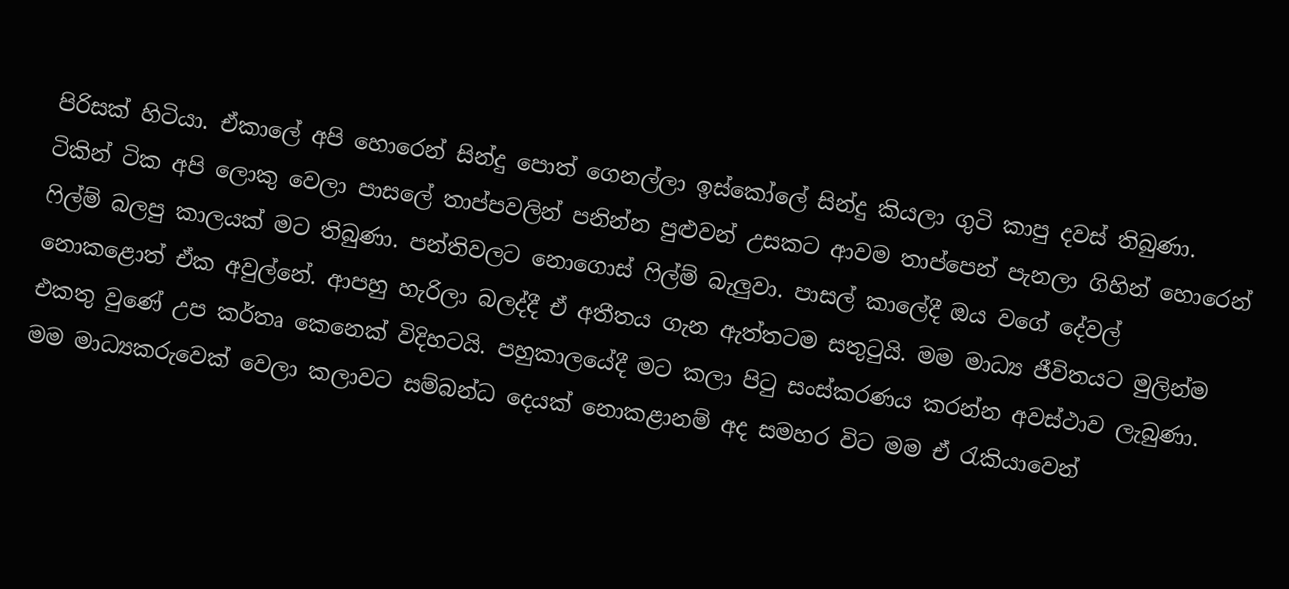පිරිසක් හිටියා. ඒකාලේ අපි හොරෙන් සින්දු පොත් ගෙනල්ලා ඉස්කෝලේ සින්දු කියලා ගුටි කාපු දවස් තිබුණා. ටිකින් ටික අපි ලොකු වෙලා පාසලේ තාප්පවලින් පනින්න පුළුවන් උසකට ආවම තාප්පෙන් පැනලා ගිහින් හොරෙන් ෆිල්ම් බලපු කාලයක් මට තිබුණා. පන්තිවලට නොගොස් ෆිල්ම් බැලුවා. පාසල් කාලේදී ඔය වගේ දේවල් නොකළොත් ඒක අවුල්නේ. ආපහු හැරිලා බලද්දී ඒ අතීතය ගැන ඇත්තටම සතුටුයි. මම මාධ්‍ය ජීවිතයට මුලින්ම එකතු වුණේ උප කර්තෘ කෙනෙක් විදිහටයි. පහුකාලයේදී මට කලා පිටු සංස්කරණය කරන්න අවස්ථාව ලැබුණා. මම මාධ්‍යකරුවෙක් වෙලා කලාවට සම්බන්ධ දෙයක් නොකළානම් අද සමහර විට මම ඒ රැකියාවෙන්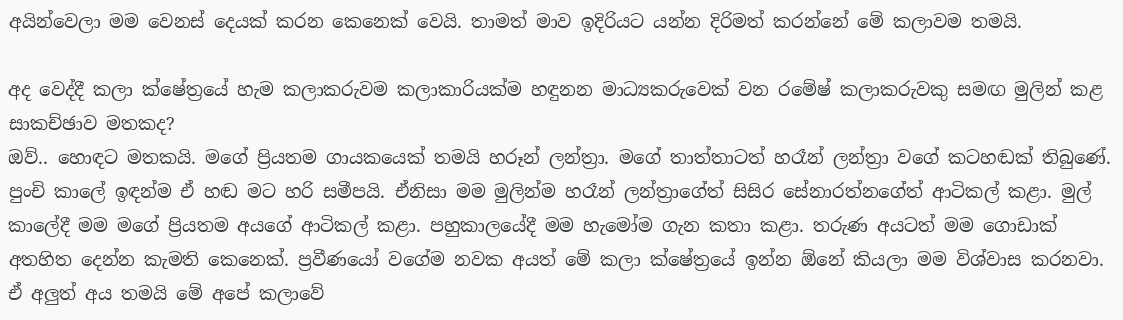අයින්වෙලා මම වෙනස් දෙයක් කරන කෙනෙක් වෙයි. තාමත් මාව ඉදිරියට යන්න දිරිමත් කරන්නේ මේ කලාවම තමයි.

අද වෙද්දී කලා ක්ෂේත්‍රයේ හැම කලාකරුවම කලාකාරියක්ම හඳුනන මාධ්‍යකරුවෙක් වන රමේෂ් කලාකරුවකු සමඟ මුලින් කළ සාකච්ඡාව මතකද?
ඔව්.. හොඳට මතකයි. මගේ ප්‍රියතම ගායකයෙක් තමයි හරූන් ලන්ත්‍රා. මගේ තාත්තාටත් හරෑන් ලන්ත්‍රා වගේ කටහඬක් තිබුණේ. පුංචි කාලේ ඉඳන්ම ඒ හඬ මට හරි සමීපයි. ඒනිසා මම මුලින්ම හරෑන් ලන්ත්‍රාගේත් සිසිර සේනාරත්නගේත් ආටිකල් කළා. මුල් කාලේදී මම මගේ ප්‍රියතම අයගේ ආටිකල් කළා. පහුකාලයේදී මම හැමෝම ගැන කතා කළා. තරුණ අයටත් මම ගොඩාක් අතහිත දෙන්න කැමති කෙනෙක්. ප්‍රවීණයෝ වගේම නවක අයත් මේ කලා ක්ෂේත්‍රයේ ඉන්න ඕනේ කියලා මම විශ්වාස කරනවා. ඒ අලුත් අය තමයි මේ අපේ කලාවේ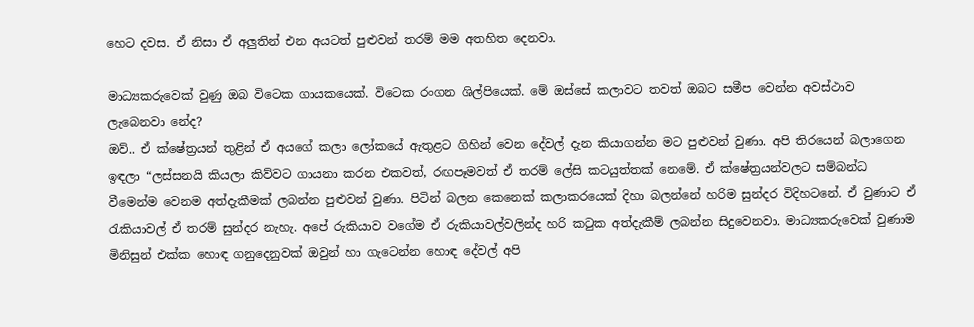හෙට දවස. ඒ නිසා ඒ අලුතින් එන අයටත් පුළුවන් තරම් මම අතහිත දෙනවා.

මාධ්‍යකරුවෙක් වුණු ඔබ විටෙක ගායකයෙක්. විටෙක රංගන ශිල්පියෙක්. මේ ඔස්සේ කලාවට තවත් ඔබට සමීප වෙන්න අවස්ථාව ලැබෙනවා නේද?
ඔව්.. ඒ ක්ෂේත්‍රයන් තුළින් ඒ අයගේ කලා ලෝකයේ ඇතුළට ගිහින් වෙන දේවල් දැන කියාගන්න මට පුළුවන් වුණා. අපි තිරයෙන් බලාගෙන ඉඳලා “ලස්සනයි කියලා කිව්වට ගායනා කරන එකවත්, රඟපෑමවත් ඒ තරම් ලේසි කටයුත්තක් නෙමේ. ඒ ක්ෂේත්‍රයන්වලට සම්බන්ධ වීමෙන්ම වෙනම අත්දැකීමක් ලබන්න පුළුවන් වුණා. පිටින් බලන කෙනෙක් කලාකරයෙක් දිහා බලන්නේ හරිම සුන්දර විදිහටනේ. ඒ වුණාට ඒ රැකියාවල් ඒ තරම් සුන්දර නැහැ. අපේ රුකියාව වගේම ඒ රුකියාවල්වලින්ද හරි කටුක අත්දැකීම් ලබන්න සිදුවෙනවා. මාධ්‍යකරුවෙක් වුණාම මිනිසුන් එක්ක හොඳ ගනුදෙනුවක් ඔවුන් හා ගැටෙන්න හොඳ දේවල් අපි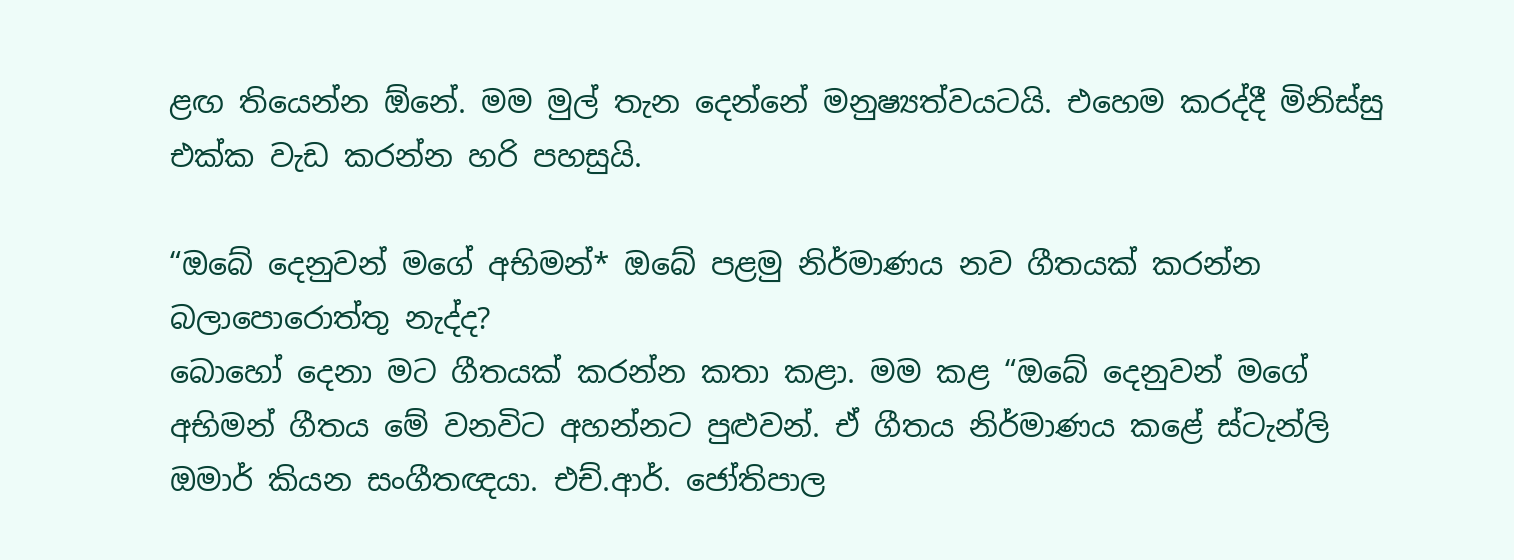ළඟ තියෙන්න ඕනේ. මම මුල් තැන දෙන්නේ මනුෂ්‍යත්වයටයි. එහෙම කරද්දී මිනිස්සු එක්ක වැඩ කරන්න හරි පහසුයි.

“ඔබේ දෙනුවන් මගේ අභිමන්* ඔබේ පළමු නිර්මාණය නව ගීතයක් කරන්න බලාපොරොත්තු නැද්ද?
බොහෝ දෙනා මට ගීතයක් කරන්න කතා කළා. මම කළ “ඔබේ දෙනුවන් මගේ අභිමන් ගීතය මේ වනවිට අහන්නට පුළුවන්. ඒ ගීතය නිර්මාණය කළේ ස්ටැන්ලි ඔමාර් කියන සංගීතඥයා. එච්.ආර්. ජෝතිපාල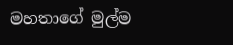මහතාගේ මුල්ම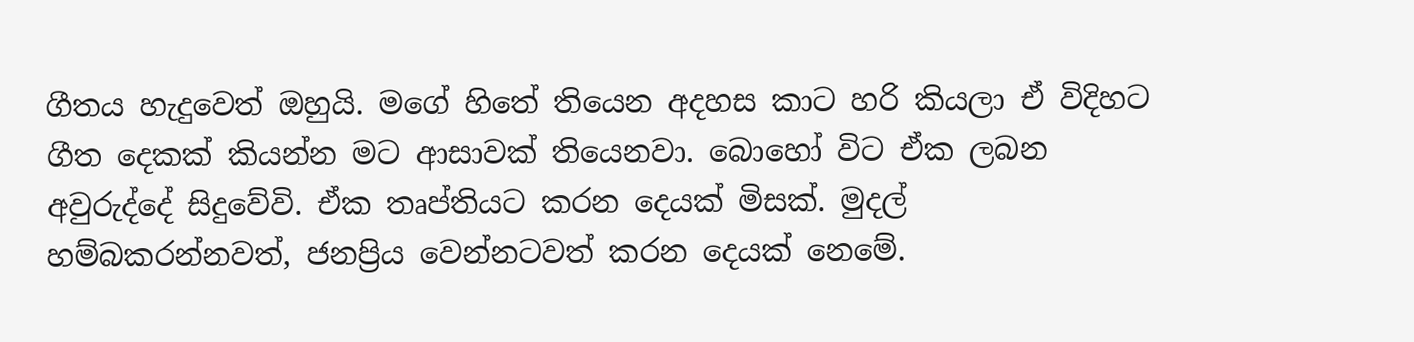ගීතය හැදුවෙත් ඔහුයි. මගේ හිතේ තියෙන අදහස කාට හරි කියලා ඒ විදිහට ගීත දෙකක් කියන්න මට ආසාවක් තියෙනවා. බොහෝ විට ඒක ලබන අවුරුද්දේ සිදුවේවි. ඒක තෘප්තියට කරන දෙයක් මිසක්. මුදල් හම්බකරන්නවත්, ජනප්‍රිය වෙන්නටවත් කරන දෙයක් නෙමේ.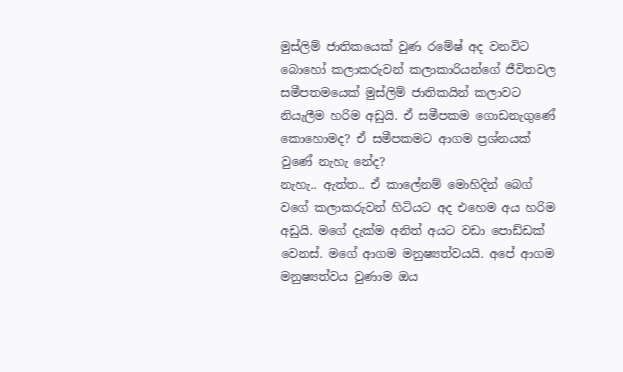මුස්ලිම් ජාතිකයෙක් වුණ රමේෂ් අද වනවිට බොහෝ කලාකරුවන් කලාකාරියන්ගේ ජීවිතවල සමීපතමයෙක් මුස්ලිම් ජාතිකයින් කලාවට නියැලීම හරිම අඩුයි. ඒ සමීපකම ගොඩනැගුණේ කොහොමද? ඒ සමීපකමට ආගම ප්‍රශ්නයක් වුණේ නැහැ නේද?
නැහැ.. ඇත්ත.. ඒ කාලේනම් මොහිදින් බෙග් වගේ කලාකරුවන් හිටියට අද එහෙම අය හරිම අඩුයි. මගේ දැක්ම අනිත් අයට වඩා පොඩ්ඩක් වෙනස්. මගේ ආගම මනුෂ්‍යත්වයයි. අපේ ආගම මනුෂ්‍යත්වය වුණාම ඔය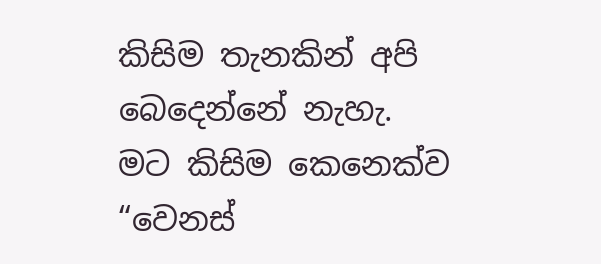කිසිම තැනකින් අපි බෙදෙන්නේ නැහැ. මට කිසිම කෙනෙක්ව “වෙනස්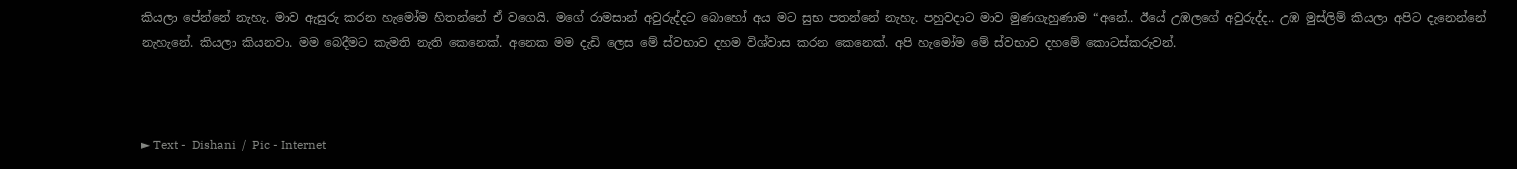කියලා පේන්නේ නැහැ. මාව ඇසුරු කරන හැමෝම හිතන්නේ ඒ වගෙයි. මගේ රාමසාන් අවුරුද්දට බොහෝ අය මට සුභ පතන්නේ නැහැ. පහුවදාට මාව මුණගැහුණාම “අනේ.. ඊයේ උඹලගේ අවුරුද්ද.. උඹ මුස්ලිම් කියලා අපිට දැනෙන්නේ නැහැනේ. කියලා කියනවා. මම බෙදීමට කැමති නැති කෙනෙක්. අනෙක මම දැඩි ලෙස මේ ස්වභාව දහම විශ්වාස කරන කෙනෙක්. අපි හැමෝම මේ ස්වභාව දහමේ කොටස්කරුවන්.



► Text -  Dishani  /  Pic - Internet